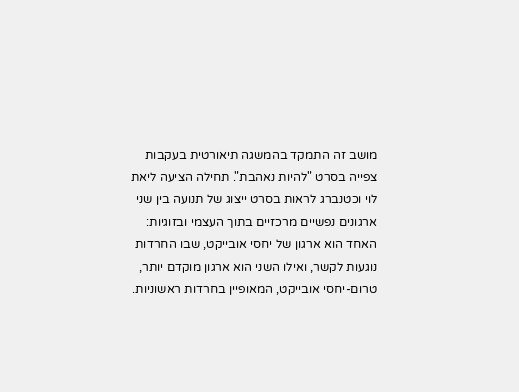מושב זה התמקד בהמשגה תיאורטית בעקבות צפייה בסרט "להיות נאהבת". תחילה הציעה ליאת לוי וכטנברג לראות בסרט ייצוג של תנועה בין שני ארגונים נפשיים מרכזיים בתוך העצמי ובזוגיות: האחד הוא ארגון של יחסי אובייקט, שבו החרדות נוגעות לקשר, ואילו השני הוא ארגון מוקדם יותר, טרום-יחסי אובייקט, המאופיין בחרדות ראשוניות.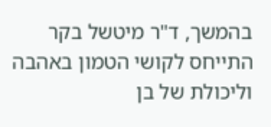בהמשך, ד"ר מיטשל בקר התייחס לקושי הטמון באהבה וליכולת של בן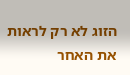הזוג לא רק לראות את האחר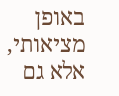באופן מציאותי, אלא גם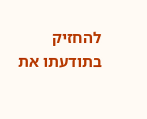להחזיק בתודעתו את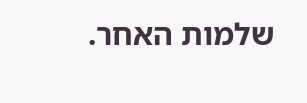שלמות האחר.